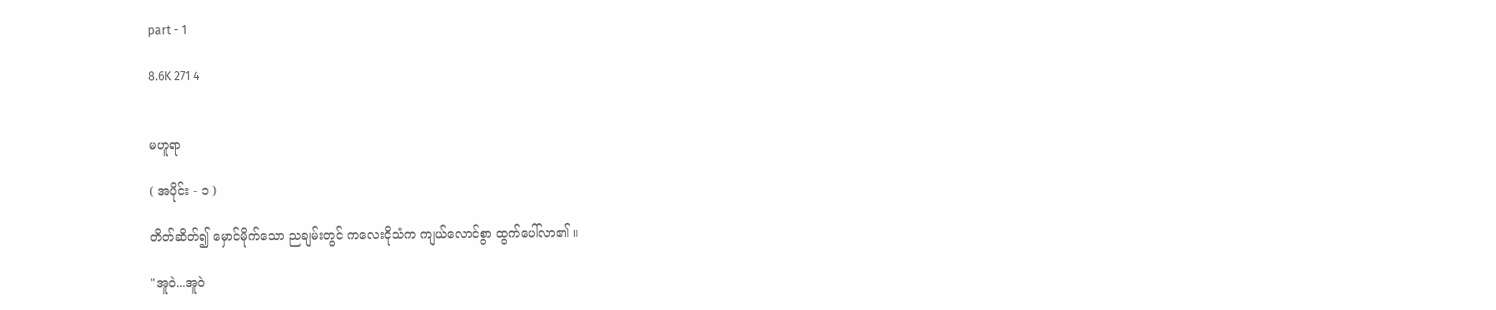part - 1

8.6K 271 4


မဟူရာ

( အပိုင်း - ၁ )

တိတ်ဆိတ်၍ မှောင်မိုက်သော ညချမ်းတွင် ကလေးငိုသံက ကျယ်လောင်စွာ ထွက်ပေါ်လာ၏ ။

"အူဝဲ...အူဝဲ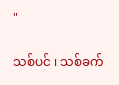"

သစ်ပင် ၊ သစ်ခက်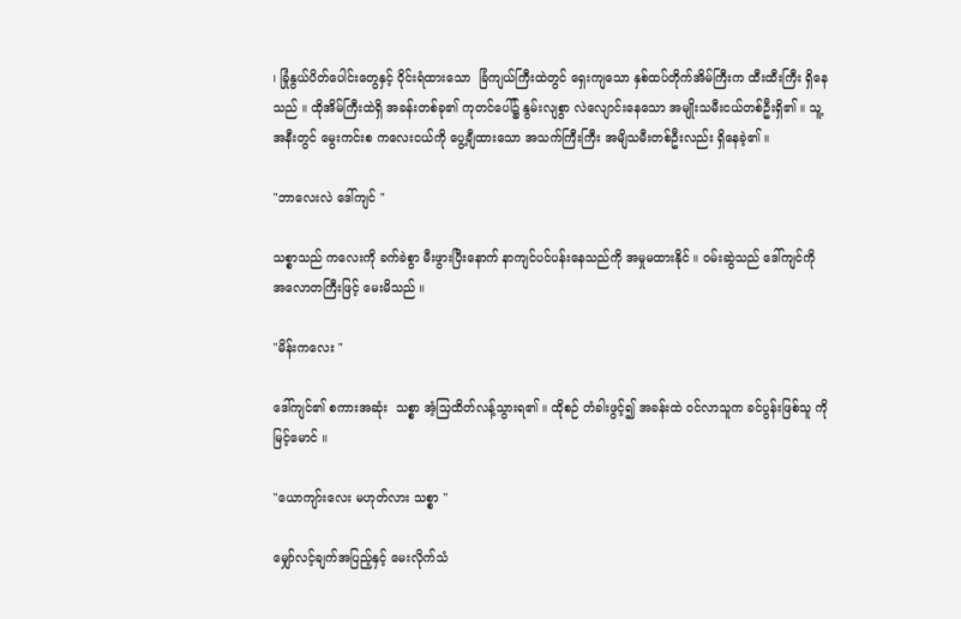၊ ခြုံနွယ်ပိတ်ပေါင်းတွေနှင့် ဝိုင်းရံထားသော  ခြံကျယ်ကြီးထဲတွင် ရှေးကျသော နှစ်ထပ်တိုက်အိမ်ကြီးက ထီးထီးကြီး ရှိနေသည် ။ ထိုအိမ်ကြီးထဲရှိ အခန်းတစ်ခု၏ ကုတင်ပေါ်၌ နွမ်းလျစွာ လဲလျောင်းနေသော အမျိုးသမီးငယ်တစ်ဦးရှိ၏ ။ သူ့အနီးတွင် မွေးကင်းစ ကလေးငယ်ကို ပွေ့ချီထားသော အသက်ကြီးကြီး အမျိသမီးတစ်ဦးလည်း ရှိနေခဲ့၏ ။

"ဘာလေးလဲ ဒေါ်ကျင် "

သစ္စာသည် ကလေးကို ခက်ခဲစွာ မီးဖွားပြီးနောက် နာကျင်ပင်ပန်းနေသည်ကို အမှုမထားနိုင် ။ ဝမ်းဆွဲသည် ဒေါ်ကျင်ကို အလောတကြီးဖြင့် မေးမိသည် ။

"မိန်းကလေး "

ဒေါ်ကျင်၏ စကားအဆုံး  သစ္စာ အံ့သြထိတ်လန့်သွားရ၏ ။ ထိုစဉ် တံခါးဖွင့်၍ အခန်းထဲ ဝင်လာသူက ခင်ပွန်းဖြစ်သူ ကိုမြင့်မောင် ။

"ယောကျာ်းလေး မဟုတ်လား သစ္စာ "

မျှော်လင့်ချက်အပြည့်နှင့် မေးလိုက်သံ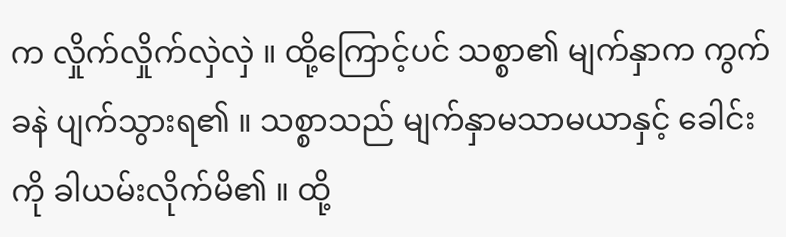က လှိုက်လှိုက်လှဲလှဲ ။ ထို့ကြောင့်ပင် သစ္စာ၏ မျက်နှာက ကွက်ခနဲ ပျက်သွားရ၏ ။ သစ္စာသည် မျက်နှာမသာမယာနှင့် ခေါင်းကို ခါယမ်းလိုက်မိ၏ ။ ထို့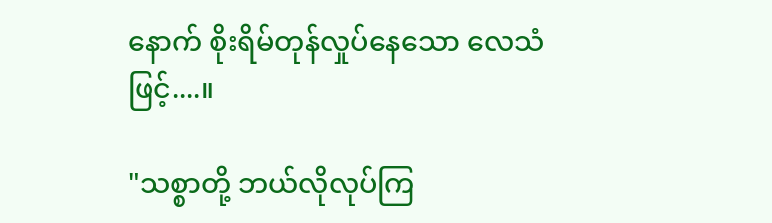နောက် စိုးရိမ်တုန်လှုပ်နေသော လေသံဖြင့်....။

"သစ္စာတို့ ဘယ်လိုလုပ်ကြ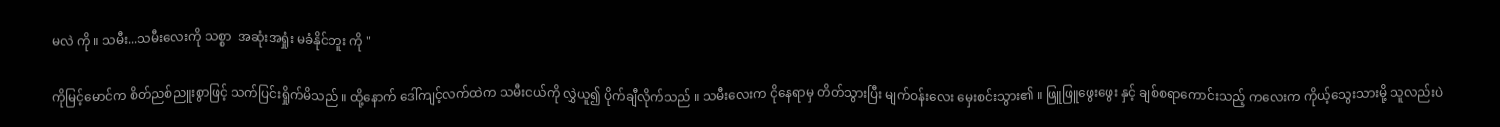မလဲ ကို ။ သမီး...သမီးလေးကို သစ္စာ  အဆုံးအရှုံး မခံနိုင်ဘူး ကို "

ကိုမြင့်မောင်က စိတ်ညစ်ညူးစွာဖြင့် သက်ပြင်းရှိုက်မိသည် ။ ထို့နောက် ဒေါ်ကျင့်လက်ထဲက သမီးငယ်ကို လွှဲယူ၍ ပိုက်ချီလိုက်သည် ။ သမီးလေးက ငိုနေရာမှ တိတ်သွားပြီး မျက်ဝန်းလေး မှေးစင်းသွား၏ ။ ဖြူဖြူဖွေးဖွေး နှင့် ချစ်စရာကောင်းသည့် ကလေးက ကိုယ့်သွေးသားမို့ သူလည်းပဲ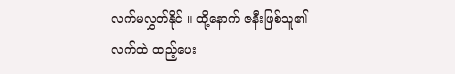လက်မလွှတ်နိုင် ။ ထို့နောက် ဇနီးဖြစ်သူ၏ လက်ထဲ ထည့်ပေး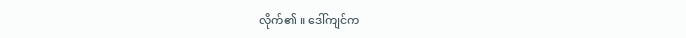လိုက်၏ ။ ဒေါ်ကျင်က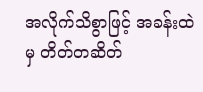အလိုက်သိစွာဖြင့် အခန်းထဲမှ တိတ်တဆိတ်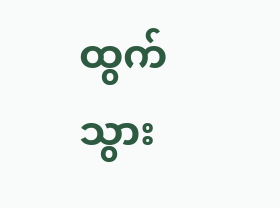ထွက်သွား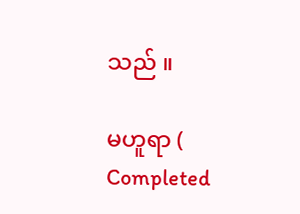သည် ။

မဟူရာ ( Completed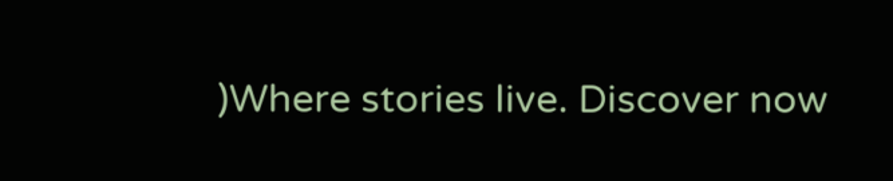)Where stories live. Discover now